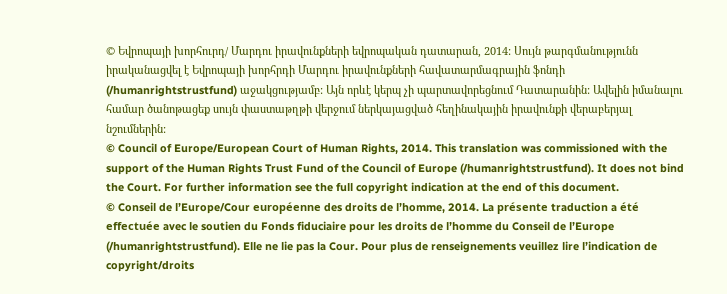© Եվրոպայի խորհուրդ/ Մարդու իրավունքների եվրոպական դատարան, 2014: Սույն թարգմանությունն իրականացվել է Եվրոպայի խորհրդի Մարդու իրավունքների հավատարմագրային ֆոնդի (/humanrightstrustfund) աջակցությամբ: Այն որևէ կերպ չի պարտավորեցնում Դատարանին: Ավելին իմանալու համար ծանոթացեք սույն փաստաթղթի վերջում ներկայացված հեղինակային իրավունքի վերաբերյալ նշումներին:
© Council of Europe/European Court of Human Rights, 2014. This translation was commissioned with the support of the Human Rights Trust Fund of the Council of Europe (/humanrightstrustfund). It does not bind the Court. For further information see the full copyright indication at the end of this document.
© Conseil de l’Europe/Cour européenne des droits de l’homme, 2014. La présente traduction a été effectuée avec le soutien du Fonds fiduciaire pour les droits de l’homme du Conseil de l’Europe (/humanrightstrustfund). Elle ne lie pas la Cour. Pour plus de renseignements veuillez lire l’indication de copyright/droits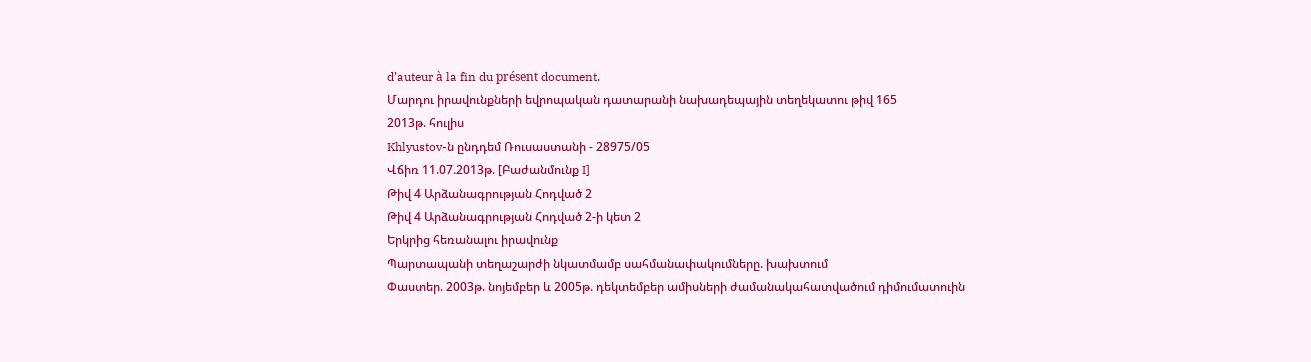d’auteur à la fin du présent document.
Մարդու իրավունքների եվրոպական դատարանի նախադեպային տեղեկատու թիվ 165
2013թ. հուլիս
Khlyustov-ն ընդդեմ Ռուսաստանի - 28975/05
Վճիռ 11.07.2013թ. [Բաժանմունք I]
Թիվ 4 Արձանագրության Հոդված 2
Թիվ 4 Արձանագրության Հոդված 2-ի կետ 2
Երկրից հեռանալու իրավունք
Պարտապանի տեղաշարժի նկատմամբ սահմանափակումները. խախտում
Փաստեր. 2003թ. նոյեմբեր և 2005թ. դեկտեմբեր ամիսների ժամանակահատվածում դիմումատուին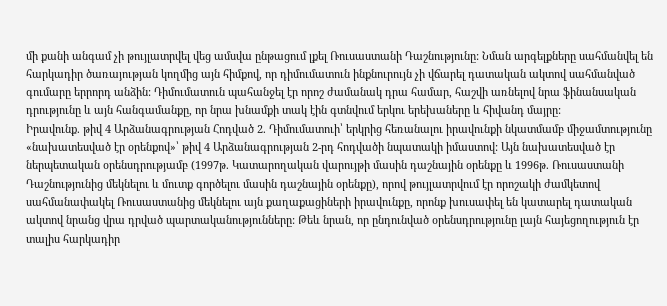մի քանի անգամ չի թույլատրվել վեց ամսվա ընթացում լքել Ռուսաստանի Դաշնությունը: Նման արգելքները սահմանվել են հարկադիր ծառայության կողմից այն հիմքով, որ դիմումատուն ինքնուրույն չի վճարել դատական ակտով սահմանված գումարը երրորդ անձին: Դիմումատուն պահանջել էր որոշ ժամանակ դրա համար, հաշվի առնելով նրա ֆինանսական դրությունը և այն հանգամանքը, որ նրա խնամքի տակ էին գտնվում երկու երեխաները և հիվանդ մայրը:
Իրավունք. թիվ 4 Արձանագրության Հոդված 2. Դիմումատուի՝ երկրից հեռանալու իրավունքի նկատմամբ միջամտությունը «նախատեսված էր օրենքով»՝ թիվ 4 Արձանագրության 2-րդ հոդվածի նպատակի իմաստով: Այն նախատեսված էր ներպետական օրենսդրությամբ (1997թ. Կատարողական վարույթի մասին դաշնային օրենքը և 1996թ. Ռուսաստանի Դաշնությունից մեկնելու և մուտք գործելու մասին դաշնային օրենքը), որով թույլատրվում էր որոշակի ժամկետով սահմանափակել Ռուսաստանից մեկնելու այն քաղաքացիների իրավունքը, որոնք խուսափել են կատարել դատական ակտով նրանց վրա դրված պարտականությունները: Թեև նրան, որ ընդունված օրենսդրությունը լայն հայեցողություն էր տալիս հարկադիր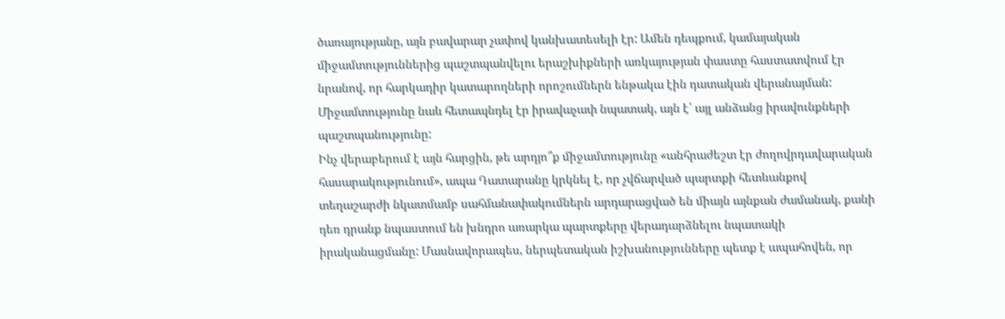ծառայությանը, այն բավարար չափով կանխատեսելի էր: Ամեն դեպքում, կամայական միջամտություններից պաշտպանվելու երաշխիքների առկայության փաստը հաստատվում էր նրանով, որ հարկադիր կատարողների որոշումներն ենթակա էին դատական վերանայման: Միջամտությունը նաև հետապնդել էր իրավաչափ նպատակ, այն է՝ այլ անձանց իրավունքների պաշտպանությունը:
Ինչ վերաբերում է այն հարցին, թե արդյո՞ք միջամտությունը «անհրաժեշտ էր ժողովրդավարական հասարակությունում», ապա Դատարանը կրկնել է, որ չվճարված պարտքի հետևանքով տեղաշարժի նկատմամբ սահմանափակումներն արդարացված են միայն այնքան ժամանակ, քանի դեռ դրանք նպաստում են խնդրո առարկա պարտքերը վերադարձնելու նպատակի իրականացմանը: Մասնավորապես, ներպետական իշխանությունները պետք է ապահովեն, որ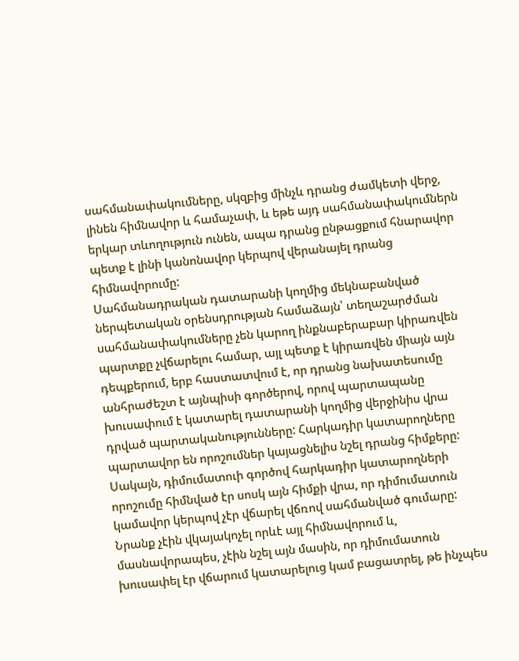սահմանափակումները, սկզբից մինչև դրանց ժամկետի վերջ, լինեն հիմնավոր և համաչափ, և եթե այդ սահմանափակումներն երկար տևողություն ունեն, ապա դրանց ընթացքում հնարավոր պետք է լինի կանոնավոր կերպով վերանայել դրանց հիմնավորումը:
Սահմանադրական դատարանի կողմից մեկնաբանված ներպետական օրենսդրության համաձայն՝ տեղաշարժման սահմանափակումները չեն կարող ինքնաբերաբար կիրառվեն պարտքը չվճարելու համար, այլ պետք է կիրառվեն միայն այն դեպքերում, երբ հաստատվում է, որ դրանց նախատեսումը անհրաժեշտ է այնպիսի գործերով, որով պարտապանը խուսափում է կատարել դատարանի կողմից վերջինիս վրա դրված պարտականությունները: Հարկադիր կատարողները պարտավոր են որոշումներ կայացնելիս նշել դրանց հիմքերը: Սակայն, դիմումատուի գործով հարկադիր կատարողների որոշումը հիմնված էր սոսկ այն հիմքի վրա, որ դիմումատուն կամավոր կերպով չէր վճարել վճռով սահմանված գումարը: Նրանք չէին վկայակոչել որևէ այլ հիմնավորում և, մասնավորապես, չէին նշել այն մասին, որ դիմումատուն խուսափել էր վճարում կատարելուց կամ բացատրել, թե ինչպես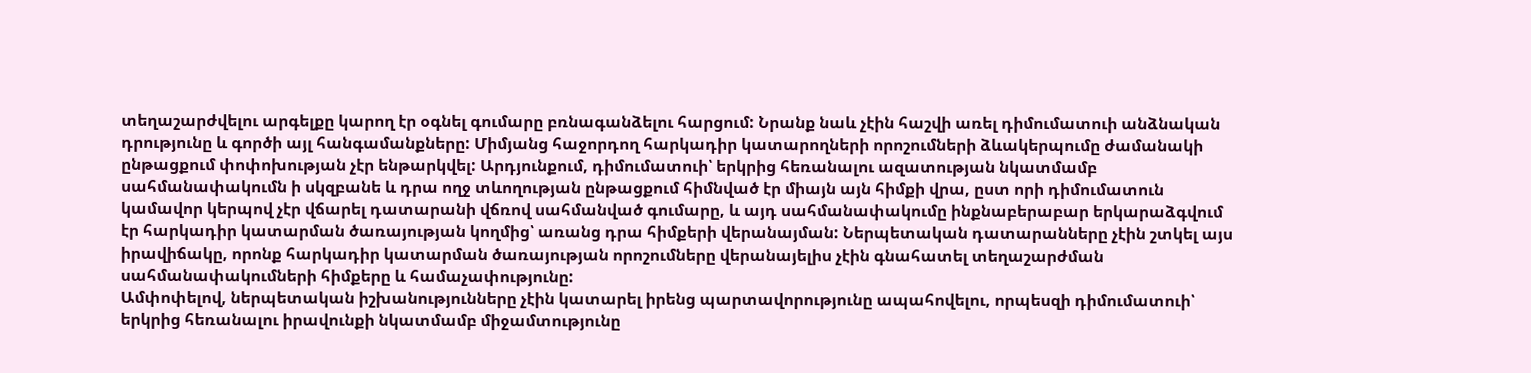տեղաշարժվելու արգելքը կարող էր օգնել գումարը բռնագանձելու հարցում: Նրանք նաև չէին հաշվի առել դիմումատուի անձնական դրությունը և գործի այլ հանգամանքները: Միմյանց հաջորդող հարկադիր կատարողների որոշումների ձևակերպումը ժամանակի ընթացքում փոփոխության չէր ենթարկվել: Արդյունքում, դիմումատուի՝ երկրից հեռանալու ազատության նկատմամբ սահմանափակումն ի սկզբանե և դրա ողջ տևողության ընթացքում հիմնված էր միայն այն հիմքի վրա, ըստ որի դիմումատուն կամավոր կերպով չէր վճարել դատարանի վճռով սահմանված գումարը, և այդ սահմանափակումը ինքնաբերաբար երկարաձգվում էր հարկադիր կատարման ծառայության կողմից՝ առանց դրա հիմքերի վերանայման: Ներպետական դատարանները չէին շտկել այս իրավիճակը, որոնք հարկադիր կատարման ծառայության որոշումները վերանայելիս չէին գնահատել տեղաշարժման սահմանափակումների հիմքերը և համաչափությունը:
Ամփոփելով, ներպետական իշխանությունները չէին կատարել իրենց պարտավորությունը ապահովելու, որպեսզի դիմումատուի՝ երկրից հեռանալու իրավունքի նկատմամբ միջամտությունը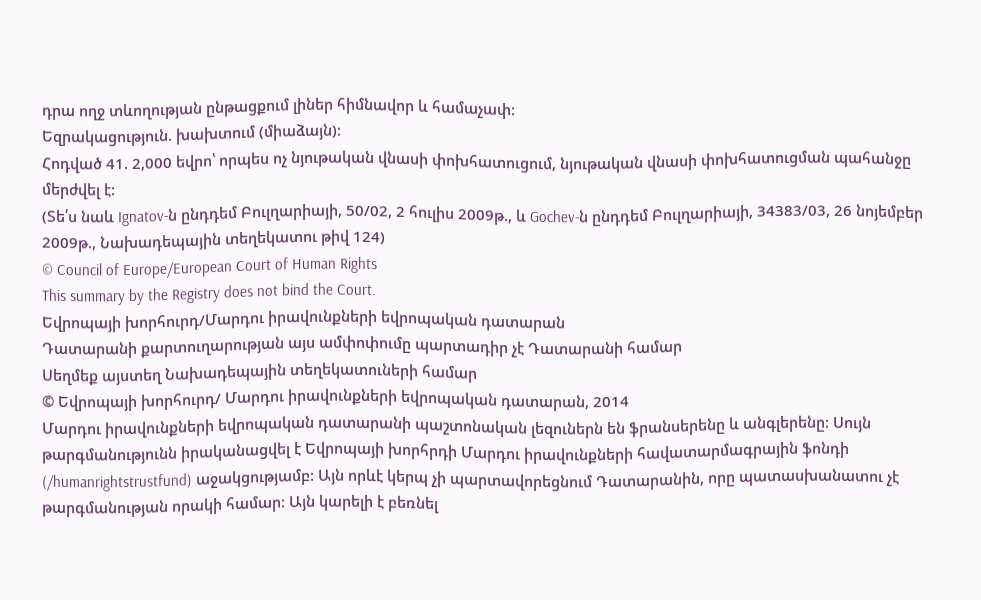դրա ողջ տևողության ընթացքում լիներ հիմնավոր և համաչափ:
Եզրակացություն. խախտում (միաձայն):
Հոդված 41. 2,000 եվրո՝ որպես ոչ նյութական վնասի փոխհատուցում, նյութական վնասի փոխհատուցման պահանջը մերժվել է:
(Տե՛ս նաև Ignatov-ն ընդդեմ Բուլղարիայի, 50/02, 2 հուլիս 2009թ., և Gochev-ն ընդդեմ Բուլղարիայի, 34383/03, 26 նոյեմբեր 2009թ., Նախադեպային տեղեկատու թիվ 124)
© Council of Europe/European Court of Human Rights
This summary by the Registry does not bind the Court.
Եվրոպայի խորհուրդ/Մարդու իրավունքների եվրոպական դատարան
Դատարանի քարտուղարության այս ամփոփումը պարտադիր չէ Դատարանի համար
Սեղմեք այստեղ Նախադեպային տեղեկատուների համար
© Եվրոպայի խորհուրդ/ Մարդու իրավունքների եվրոպական դատարան, 2014
Մարդու իրավունքների եվրոպական դատարանի պաշտոնական լեզուներն են ֆրանսերենը և անգլերենը: Սույն թարգմանությունն իրականացվել է Եվրոպայի խորհրդի Մարդու իրավունքների հավատարմագրային ֆոնդի (/humanrightstrustfund) աջակցությամբ: Այն որևէ կերպ չի պարտավորեցնում Դատարանին, որը պատասխանատու չէ թարգմանության որակի համար: Այն կարելի է բեռնել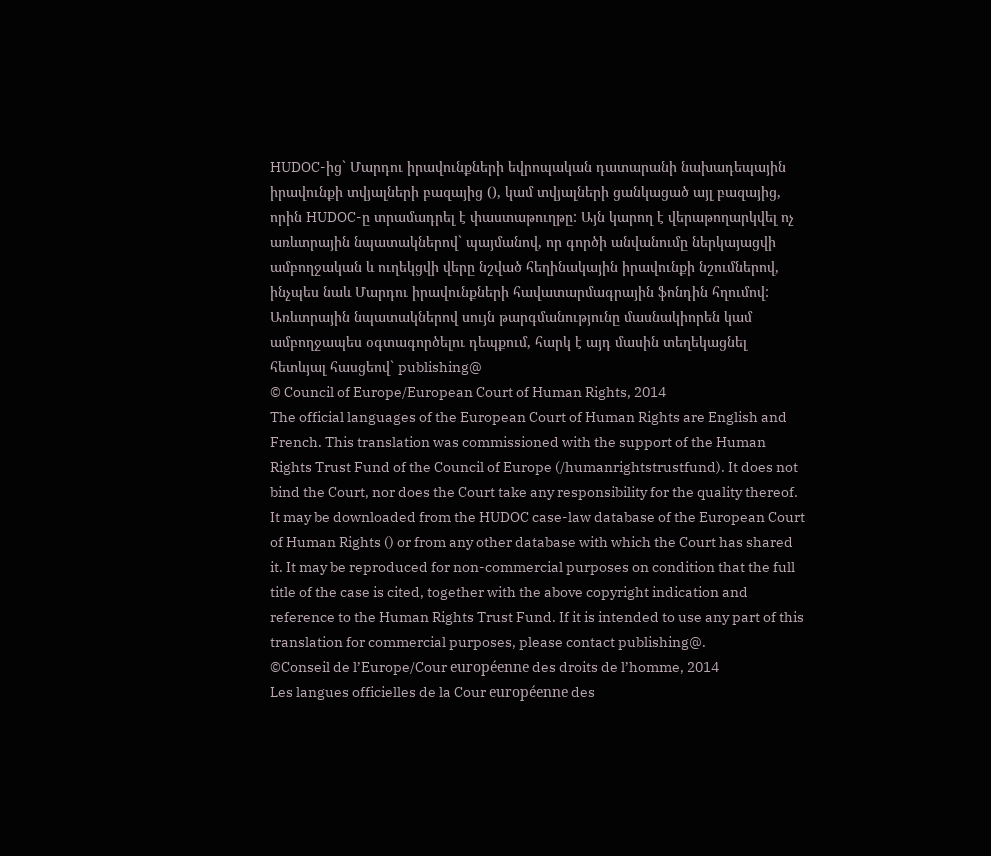HUDOC-ից` Մարդու իրավունքների եվրոպական դատարանի նախադեպային իրավունքի տվյալների բազայից (), կամ տվյալների ցանկացած այլ բազայից, որին HUDOC-ը տրամադրել է փաստաթուղթը: Այն կարող է վերաթողարկվել ոչ առևտրային նպատակներով` պայմանով, որ գործի անվանումը ներկայացվի ամբողջական և ուղեկցվի վերը նշված հեղինակային իրավունքի նշումներով, ինչպես նաև Մարդու իրավունքների հավատարմագրային ֆոնդին հղումով: Առևտրային նպատակներով սույն թարգմանությունը մասնակիորեն կամ ամբողջապես օգտագործելու դեպքում, հարկ է այդ մասին տեղեկացնել հետևյալ հասցեով` publishing@
© Council of Europe/European Court of Human Rights, 2014
The official languages of the European Court of Human Rights are English and French. This translation was commissioned with the support of the Human Rights Trust Fund of the Council of Europe (/humanrightstrustfund). It does not bind the Court, nor does the Court take any responsibility for the quality thereof. It may be downloaded from the HUDOC case-law database of the European Court of Human Rights () or from any other database with which the Court has shared it. It may be reproduced for non-commercial purposes on condition that the full title of the case is cited, together with the above copyright indication and reference to the Human Rights Trust Fund. If it is intended to use any part of this translation for commercial purposes, please contact publishing@.
©Conseil de l’Europe/Cour européenne des droits de l’homme, 2014
Les langues officielles de la Cour européenne des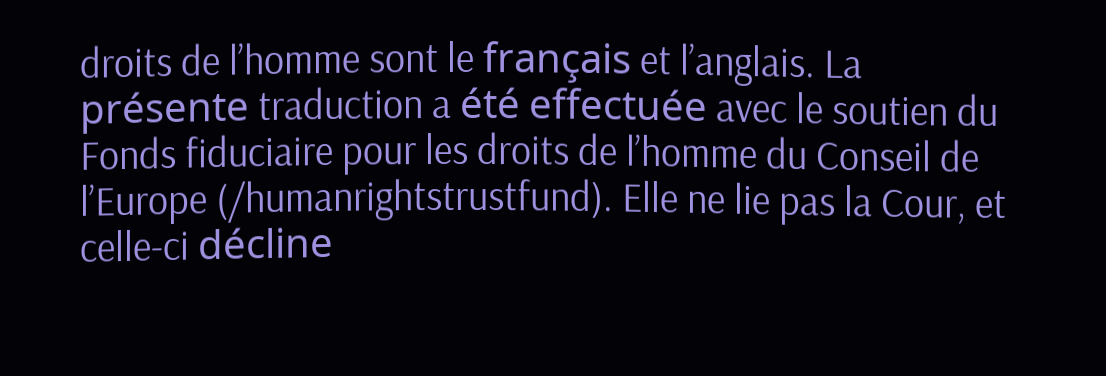droits de l’homme sont le français et l’anglais. La présente traduction a été effectuée avec le soutien du Fonds fiduciaire pour les droits de l’homme du Conseil de l’Europe (/humanrightstrustfund). Elle ne lie pas la Cour, et celle-ci décline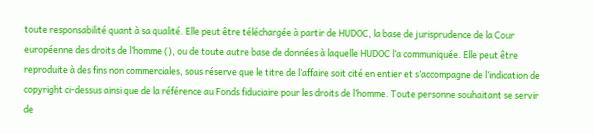toute responsabilité quant à sa qualité. Elle peut être téléchargée à partir de HUDOC, la base de jurisprudence de la Cour européenne des droits de l’homme (), ou de toute autre base de données à laquelle HUDOC l’a communiquée. Elle peut être reproduite à des fins non commerciales, sous réserve que le titre de l’affaire soit cité en entier et s’accompagne de l’indication de copyright ci-dessus ainsi que de la référence au Fonds fiduciaire pour les droits de l’homme. Toute personne souhaitant se servir de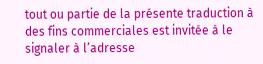tout ou partie de la présente traduction à des fins commerciales est invitée à le signaler à l’adresse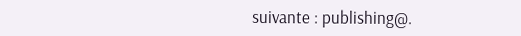suivante : publishing@.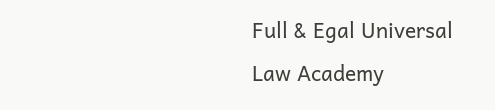Full & Egal Universal Law Academy